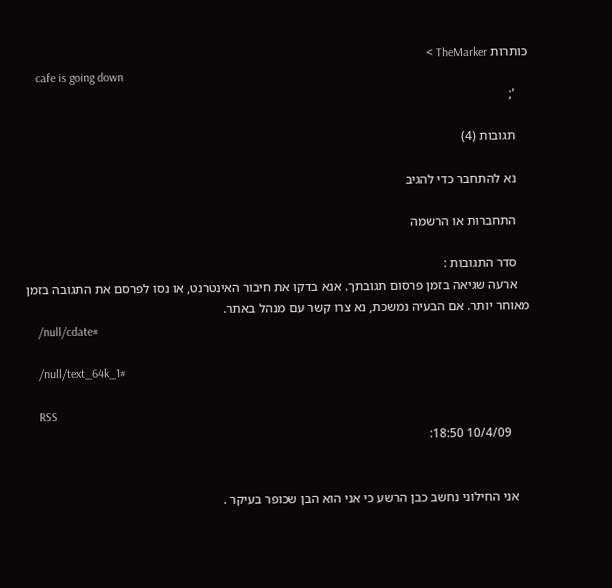כותרות TheMarker >
    cafe is going down
    ';

    תגובות (4)

    נא להתחבר כדי להגיב

    התחברות או הרשמה

    סדר התגובות :
    ארעה שגיאה בזמן פרסום תגובתך. אנא בדקו את חיבור האינטרנט, או נסו לפרסם את התגובה בזמן מאוחר יותר. אם הבעיה נמשכת, נא צרו קשר עם מנהל באתר.
    /null/cdate#

    /null/text_64k_1#

    RSS
      10/4/09 18:50:


    אני החילוני נחשב כבן הרשע כי אני הוא הבן שכופר בעיקר .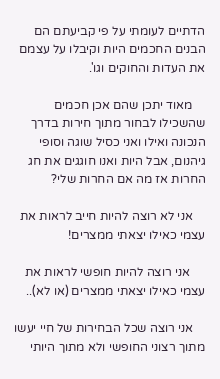הדתיים לעומתי על פי קביעתם הם הבנים החכמים היות וקיבלו על עצמם את העדות והחוקים וגו'.

    מאוד יתכן שהם אכן חכמים שהשכילו לבחור מתוך חירות בדרך הנכונה ואילו ואני כסיל שוגה וסופי גיהנום, אבל היות ואנו חוגגים את חג החרות אז מה אם החרות שלי?

    אני לא רוצה להיות חייב לראות את עצמי כאילו יצאתי ממצרים!

     אני רוצה להיות חופשי לראות את עצמי כאילו יצאתי ממצרים (או לא)..

    אני רוצה שכל הבחירות של חיי יעשו מתוך רצוני החופשי ולא מתוך היותי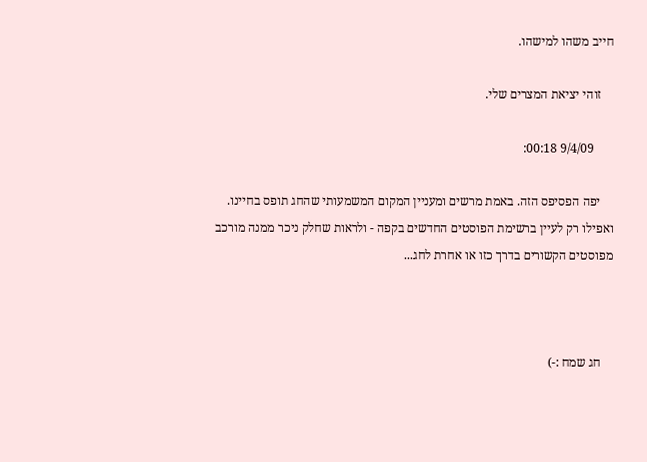חייב משהו למישהו.

    זוהי יציאת המצרים שלי.

      9/4/09 00:18:

    יפה הפסיפס הזה. באמת מרשים ומעניין המקום המשמעותי שהחג תופס בחיינו. ואפילו רק לעיין ברשימת הפוסטים החדשים בקפה - ולראות שחלק ניכר ממנה מורכב מפוסטים הקשורים בדרך כזו או אחרת לחג...



    חג שמח :-)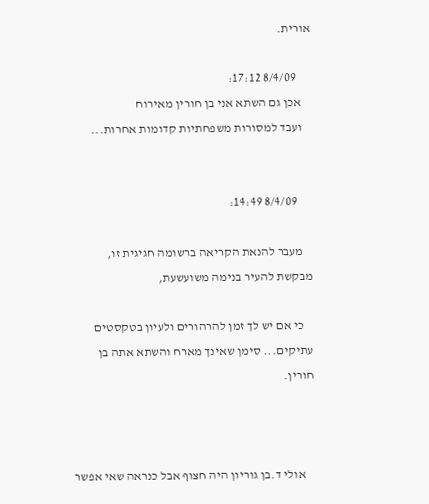אורית.

      8/4/09 17:12:
    אכן גם השתא אני בן חורין מאירוח
    ועבד למסורות משפחתיות קדומות אחרות...


      8/4/09 14:49:

    מעבר להנאת הקריאה ברשומה חגיגית זו, מבקשת להעיר בנימה משועשעת,

    כי אם יש לך זמן להרהורים ולעיון בטקסטים עתיקים... סימן שאינך מארח והשתא אתה בן חורין.



    אולי ד.בן גוריון היה חצוף אבל כנראה שאי אפשר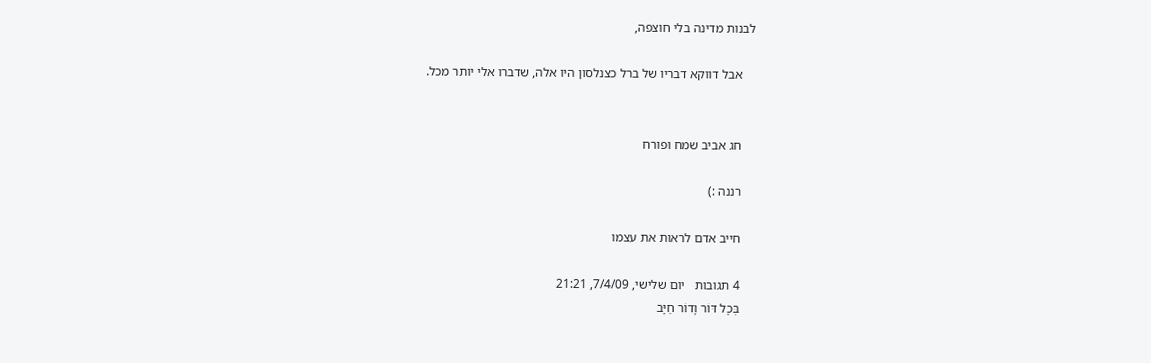לבנות מדינה בלי חוצפה,

    אבל דווקא דבריו של ברל כצנלסון היו אלה, שדברו אלי יותר מכל.


    חג אביב שמח ופורח

    רננה :)

    חייב אדם לראות את עצמו

    4 תגובות   יום שלישי, 7/4/09, 21:21
    בְּכָל דּוֹר וָדוֹר חַיָּב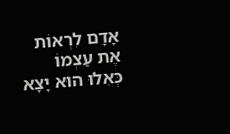אָדָם לִרְאוֹת אֶת עַצְמוֹ כְּאִלוּ הוּא יָצָא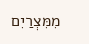מִמִּצְרַיִם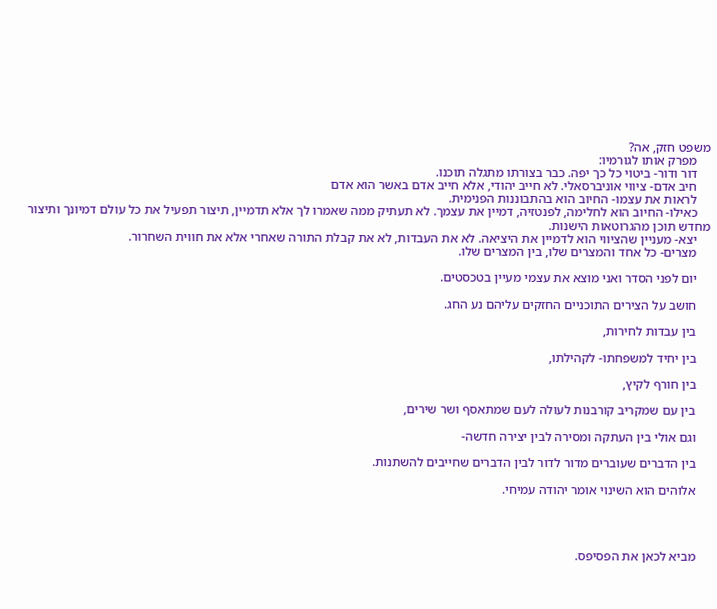משפט חזק, אה?
    מפרק אותו לגורמיו:
    דור ודור- ביטוי כל כך יפה. כבר בצורתו מתגלה תוכנו.
    חיב אדם- ציווי אוניברסאלי. לא חייב יהודי, אלא חייב אדם באשר הוא אדם
    לראות את עצמו- החיוב הוא בהתבוננות הפנימית.
    כאילו- החיוב הוא לחלימה, לפנטזיה, דמיין את עצמך. לא תעתיק ממה שאמרו לך אלא תדמיין, תיצור תפעיל את כל עולם דמיונך ותיצור מחדש תוכן מהגרוטאות הישנות.
    יצא- מעניין שהציווי הוא לדמיין את היציאה. לא את העבדות, לא את קבלת התורה שאחרי אלא את חווית השחרור.
    מצרים- כל אחד והמצרים שלו, בין המצרים שלו.

    יום לפני הסדר ואני מוצא את עצמי מעיין בטכסטים.

    חושב על הצירים התוכניים החזקים עליהם נע החג.

    בין עבדות לחירות,

    בין יחיד למשפחתו- לקהילתו,

    בין חורף לקיץ,

    בין עם שמקריב קורבנות לעולה לעם שמתאסף ושר שירים,

    וגם אולי בין העתקה ומסירה לבין יצירה חדשה-

    בין הדברים שעוברים מדור לדור לבין הדברים שחייבים להשתנות.

    אלוהים הוא השינוי אומר יהודה עמיחי.




    מביא לכאן את הפסיפס.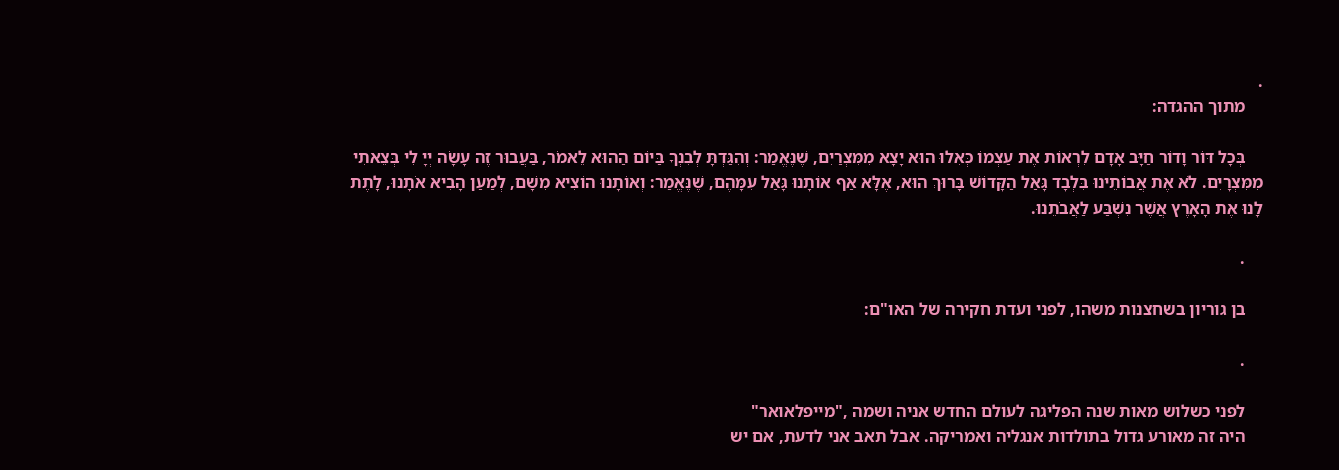.
    מתוך ההגדה:

    בְּכָל דּוֹר וָדוֹר חַיָּב אָדָם לִרְאוֹת אֶת עַצְמוֹ כְּאִלוּ הוּא יָצָא מִמִּצְרַיִם, שֶׁנֶּאֱמַר: וְהִגַּדְתָּ לְבִנְךָ בַּיוֹם הַהוּא לֵאמֹר, בַּעֲבוּר זֶה עָשָׂה יְיָ לִי בְּצֵאתִי מִמִּצְרָיִם. לֹא אֶת אֲבוֹתֵינוּ בִּלְבָד גָּאַל הַקָּדוֹשׁ בָּרוּךְ הוּא, אֶלָּא אַף אוֹתָנוּ גָּאַל עִמָּהֶם, שֶׁנֶּאֱמַר: וְאוֹתָנוּ הוֹצִיא מִשָׁם, לְמַעַן הָבִיא אֹתָנוּ, לָתֶת לָנוּ אֶת הָאָרֶץ אֲשֶׁר נִשְׁבַּע לַאֲבֹתֵנוּ.

    .

    בן גוריון בשחצנות משהו, לפני ועדת חקירה של האו"ם:

    .

    לפני כשלוש מאות שנה הפליגה לעולם החדש אניה ושמה ,"מייפלאואר"
    היה זה מאורע גדול בתולדות אנגליה ואמריקה. אבל תאב אני לדעת, אם יש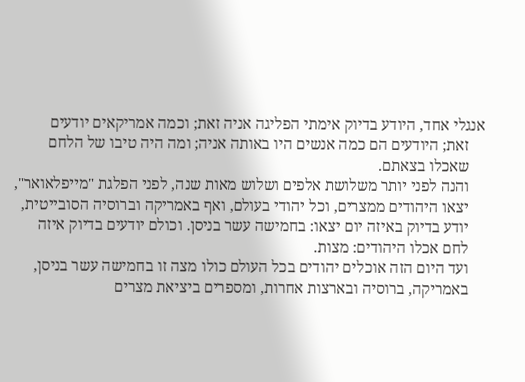אנגלי אחד, היודע בדיוק אימתי הפליגה אניה זאת; וכמה אמריקאים יודעים
    זאת; היודעים הם כמה אנשים היו באותה אניה; ומה היה טיבו של הלחם
    שאכלו בצאתם.
    והנה לפני יותר משלושת אלפים ושלוש מאות שנה, לפני הפלגת "מייפלאואר",
    יצאו היהודים ממצרים, וכל יהודי בעולם, ואף באמריקה וברוסיה הסובייטית,
    יודע בדיוק באיזה יום יצאו: בחמישה עשר בניסן. וכולם יודעים בדיוק איזה
    לחם אכלו היהודים: מצות.
    ועד היום הזה אוכלים יהודים בכל העולם כולו מצה זו בחמישה עשר בניסן,
    באמריקה, ברוסיה ובארצות אחרות, ומספרים ביציאת מצרים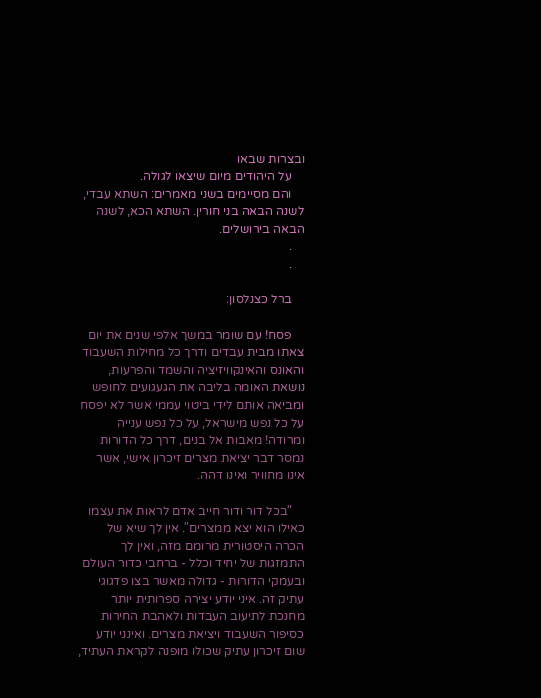ובצרות שבאו
    על היהודים מיום שיצאו לגולה.
    והם מסיימים בשני מאמרים: השתא עבדי, לשנה הבאה בני חורין. השתא הכא, לשנה הבאה בירושלים.
    .
    .

    ברל כצנלסון:

    פסח! עם שומר במשך אלפי שנים את יום צאתו מבית עבדים ודרך כל מחילות השעבוד והאונס והאינקוויזיציה והשמד והפרעות, נושאת האומה בליבה את הגעגועים לחופש ומביאה אותם לידי ביטוי עממי אשר לא יפסח על כל נפש מישראל, על כל נפש ענייה ומרודה! מאבות אל בנים, דרך כל הדורות נמסר דבר יציאת מצרים זיכרון אישי, אשר אינו מחוויר ואינו דהה.

    "בכל דור ודור חייב אדם לראות את עצמו כאילו הוא יצא ממצרים". אין לך שיא של הכרה היסטורית מרומם מזה, ואין לך התמזגות של יחיד וכלל - ברחבי כדור העולם ובעמקי הדורות - גדולה מאשר בצו פדגוגי עתיק זה. איני יודע יצירה ספרותית יותר מחנכת לתיעוב העבדות ולאהבת החירות כסיפור השעבוד ויציאת מצרים. ואינני יודע שום זיכרון עתיק שכולו מופנה לקראת העתיד,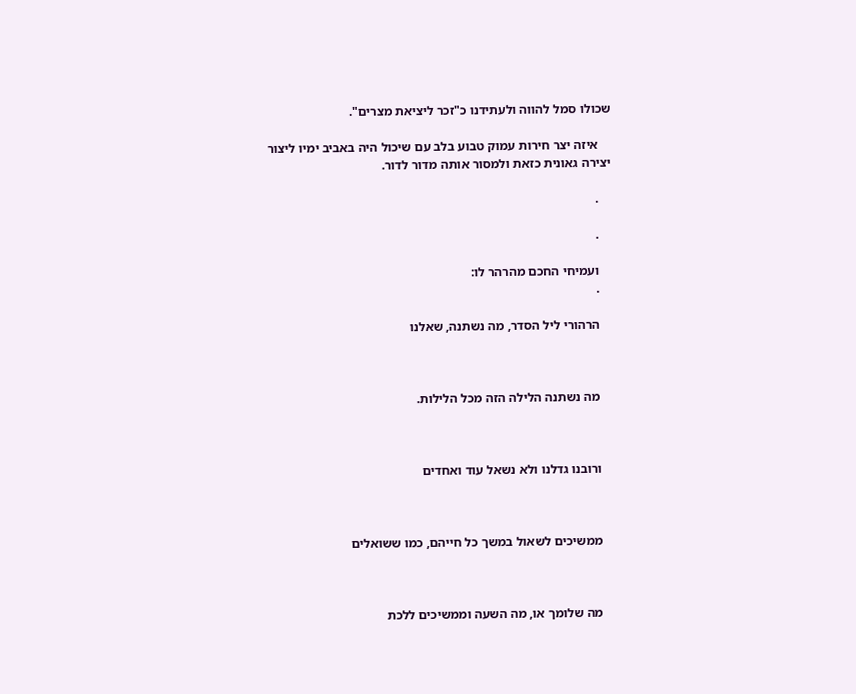שכולו סמל להווה ולעתידנו כ"זכר ליציאת מצרים".

    איזה יצר חירות עמוק טבוע בלב עם שיכול היה באביב ימיו ליצור יצירה גאונית כזאת ולמסור אותה מדור לדור.

    .

    .

    ועמיחי החכם מהרהר לו:
    .

    הרהורי ליל הסדר, מה נשתנה, שאלנו



    מה נשתנה הלילה הזה מכל הלילות.



    ורובנו גדלנו ולא נשאל עוד ואחדים



    ממשיכים לשאול במשך כל חייהם, כמו ששואלים



    מה שלומך או, מה השעה וממשיכים ללכת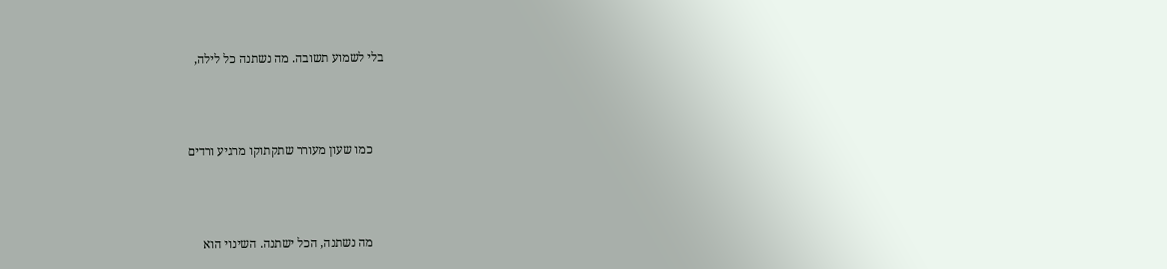בלי לשמוע תשובה. מה נשתנה כל לילה,



    כמו שעון מעורר שתקתוקו מרגיע ורדים



    מה נשתנה, הכל ישתנה. השינוי הוא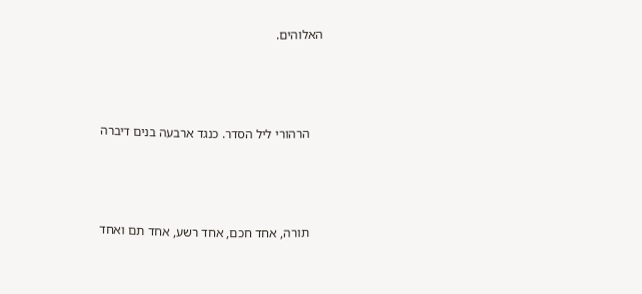האלוהים.



    הרהורי ליל הסדר. כנגד ארבעה בנים דיברה



    תורה, אחד חכם, אחד רשע, אחד תם ואחד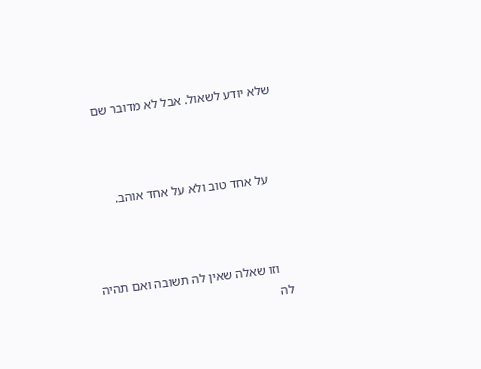שלא יודע לשאול. אבל לא מדובר שם



    על אחד טוב ולא על אחד אוהב.



    וזו שאלה שאין לה תשובה ואם תהיה לה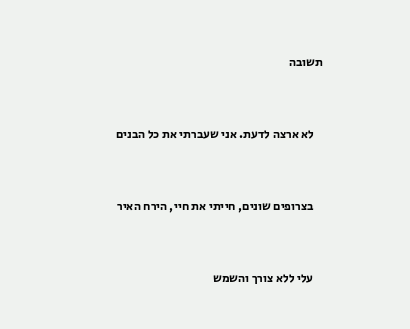תשובה



    לא ארצה לדעת. אני שעברתי את כל הבנים



    בצרופים שונים, חייתי את חיי, הירח האיר



    עלי ללא צורך והשמש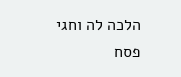הלכה לה וחגי פסח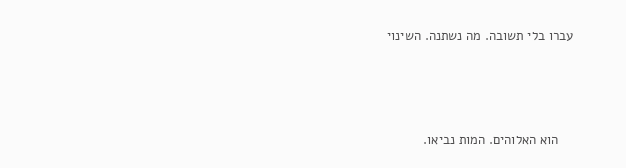עברו בלי תשובה. מה נשתנה. השינוי



    הוא האלוהים. המות נביאו.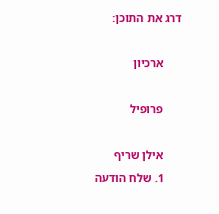דרג את התוכן:

      ארכיון

      פרופיל

      אילן שריף
      1. שלח הודעה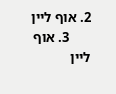2. אוף ליין
      3. אוף ליין